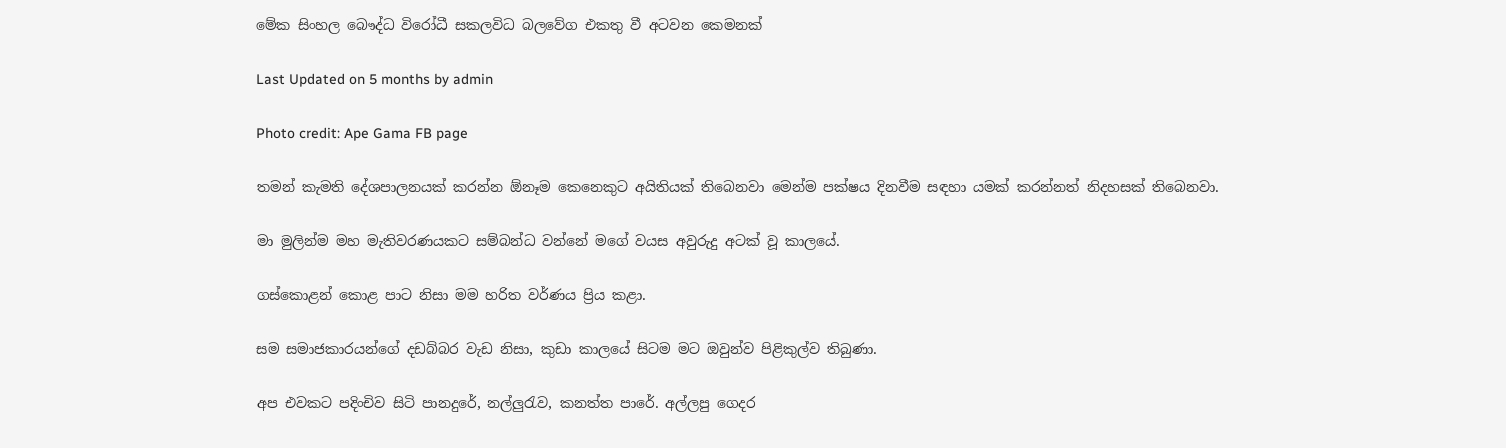මේක සිංහල බෞද්ධ විරෝධී සකලවිධ බලවේග එකතු වී අටවන කෙමනක්

Last Updated on 5 months by admin

Photo credit: Ape Gama FB page

තමන් කැමති දේශපාලනයක් කරන්න ඕනෑම කෙනෙකුට අයිතියක් තිබෙනවා මෙන්ම පක්ෂය දිනවීම සඳහා යමක් කරන්නත් නිදහසක් තිබෙනවා.

මා මුලින්ම මහ මැතිවරණයකට සම්බන්ධ වන්නේ මගේ වයස අවුරුදු අටක් වූ කාලයේ.

ගස්කොළන් කොළ පාට නිසා මම හරිත වර්ණය ප්‍රිය කළා.

සම සමාජකාරයන්ගේ දඩබ්බර වැඩ නිසා, කුඩා කාලයේ සිටම මට ඔවුන්ව පිළිකුල්ව තිබුණා.

අප එවකට පදිංචිව සිටි පානදුරේ, නල්ලුරැව, කනත්ත පාරේ. අල්ලපු ගෙදර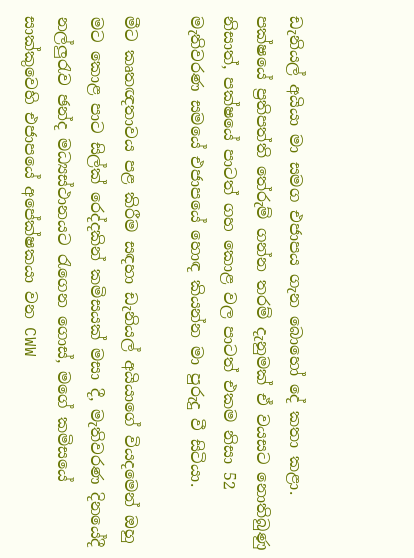ඩැනියල් අයියා මා සමග එජාපය ගැන බොහෝ දේ කතා කළා. පක්ෂයේ ප්‍රතිපත්ති තේරුම් ගන්න තරම් දැනුමක් ඒ වයසට නොතිබුණු නිසාත්, පක්ෂයේ පාටත් ගහ කොළ වල පාටත් එකම නිසා 52 මැතිවරණ සමයේ එජාපයේ හොඳ කියන්න මා පුරුදු වී සිටියා.

මීට කෘතඥතාවය පළ කිරීම සඳහා ඩැනියල් අයියාගේ වියදමෙන් ඔහු මට කොළ පාට සිල්ක් රෙද්දකින් කමිසයක් මසා දී, මැතිවරණ දිනයේදී නල්ලුරැව ඡන්ද මධ්‍යස්ථානයට රැගෙන ගොස්, මගේ කමිසයේ සාක්කුවෙහි එජාපයේ අපේක්ෂකයා වන CWW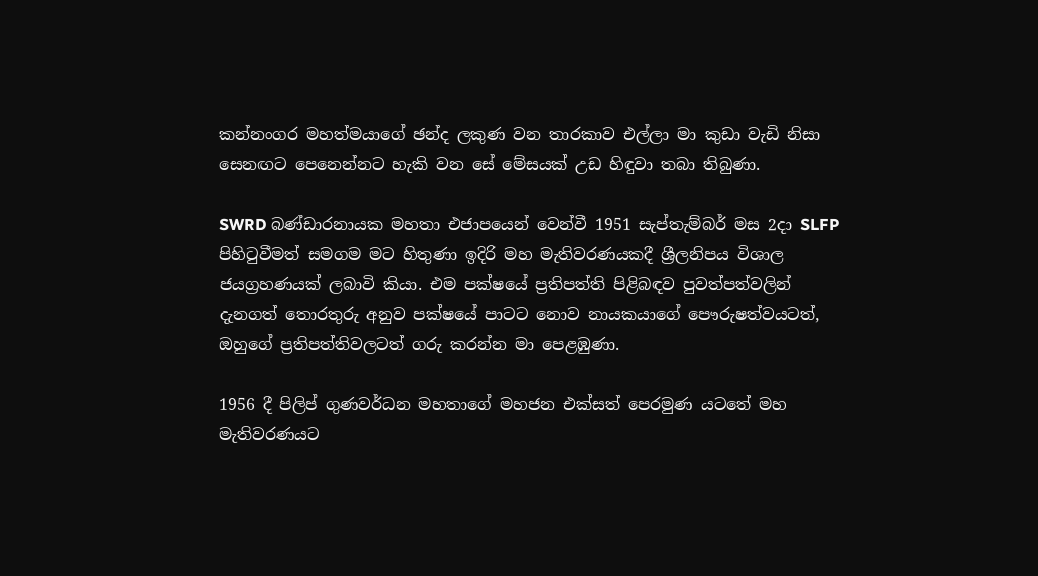කන්නංගර මහත්මයාගේ ඡන්ද ලකුණ වන තාරකාව එල්ලා මා කුඩා වැඩි නිසා සෙනඟට පෙනෙන්නට හැකි වන සේ මේසයක් උඩ හිඳුවා තබා තිබුණා.

SWRD බණ්ඩාරනායක මහතා එජාපයෙන් වෙන්වී 1951 සැප්තැම්බර් මස 2දා SLFP පිහිටුවීමත් සමගම මට හිතුණා ඉදිරි මහ මැතිවරණයකදී ශ්‍රීලනිපය විශාල ජයග්‍රහණයක් ලබාවි කියා. එම පක්ෂයේ ප්‍රතිපත්ති පිළිබඳව පුවත්පත්වලින් දැනගත් තොරතුරු අනුව පක්ෂයේ පාටට නොව නායකයාගේ පෞරුෂත්වයටත්, ඔහුගේ ප්‍රතිපත්තිවලටත් ගරු කරන්න මා පෙළඹුණා.

1956 දී පිලිප් ගුණවර්ධන මහතාගේ මහජන එක්සත් පෙරමුණ යටතේ මහ මැතිවරණයට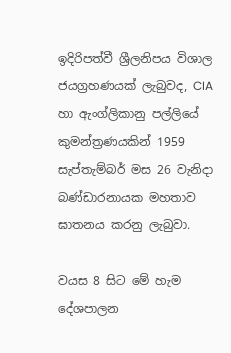ඉදිරිපත්වී ශ්‍රීලනිපය විශාල ජයග්‍රහණයක් ලැබුවද, CIA හා ඇංග්ලිකානු පල්ලියේ කුමන්ත්‍රණයකින් 1959 සැප්තැම්බර් මස 26 වැනිදා බණ්ඩාරනායක මහතාව ඝාතනය කරනු ලැබුවා.

වයස 8 සිට මේ හැම දේශපාලන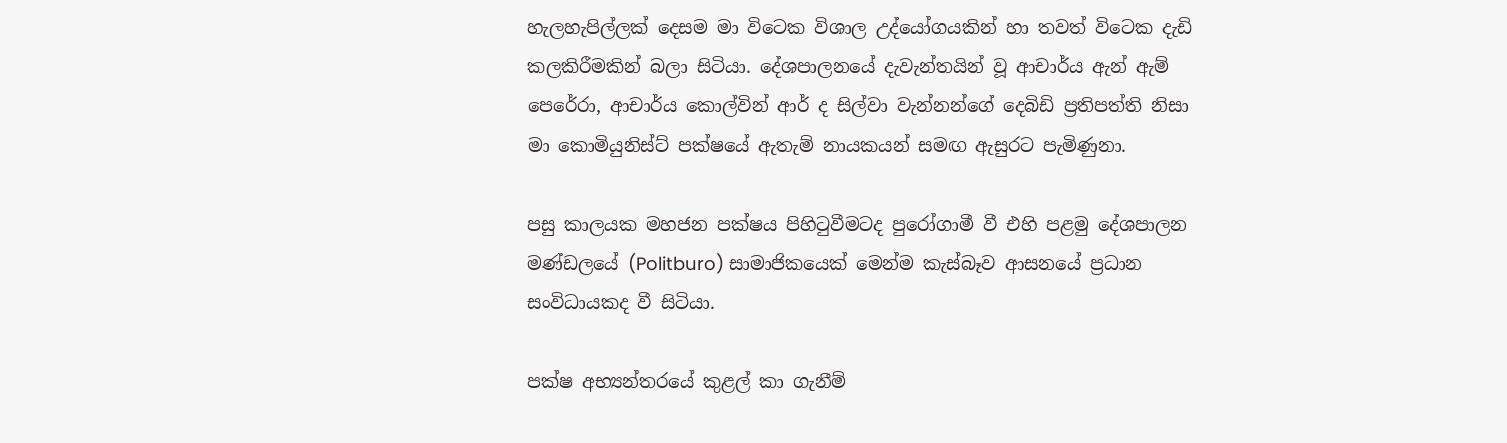හැලහැපිල්ලක් දෙසම මා විටෙක විශාල උද්යෝගයකින් හා තවත් විටෙක දැඩි කලකිරීමකින් බලා සිටියා. දේශපාලනයේ දැවැන්තයින් වූ ආචාර්ය ඇන් ඇම් පෙරේරා, ආචාර්ය කොල්වින් ආර් ද සිල්වා වැන්නන්ගේ දෙබිඩි ප්‍රතිපත්ති නිසා මා කොමියුනිස්ට් පක්ෂයේ ඇතැම් නායකයන් සමඟ ඇසුරට පැමිණුනා.

පසු කාලයක මහජන පක්ෂය පිහිටුවීමටද පුරෝගාමී වී එහි පළමු දේශපාලන මණ්ඩලයේ (Politburo) සාමාජිකයෙක් මෙන්ම කැස්බෑව ආසනයේ ප්‍රධාන සංවිධායකද වී සිටියා.

පක්ෂ අභ්‍යන්තරයේ කුළල් කා ගැනීම්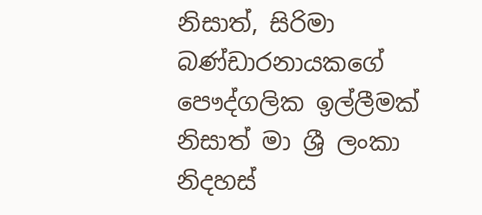නිසාත්, සිරිමා බණ්ඩාරනායකගේ පෞද්ගලික ඉල්ලීමක් නිසාත් මා ශ්‍රී ලංකා නිදහස්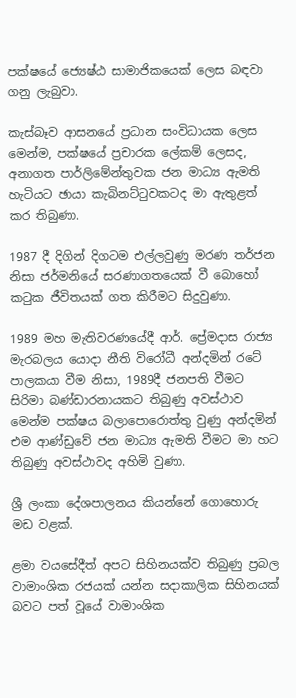පක්ෂයේ ජ්‍යෙෂ්ඨ සාමාජිකයෙක් ලෙස බඳවා ගනු ලැබුවා.

කැස්බෑව ආසනයේ ප්‍රධාන සංවිධායක ලෙස මෙන්ම, පක්ෂයේ ප්‍රචාරක ලේකම් ලෙසද, අනාගත පාර්ලිමේන්තුවක ජන මාධ්‍ය ඇමති හැටියට ඡායා කැබිනට්ටුවකටද මා ඇතුළත් කර තිබුණා.

1987 දී දිගින් දිගටම එල්ලවුණු මරණ තර්ජන නිසා ජර්මනියේ සරණාගතයෙක් වී බොහෝ කටුක ජීවිතයක් ගත කිරීමට සිදුවුණා.

1989 මහ මැතිවරණයේදී ආර්. ප්‍රේමදාස රාජ්‍ය මැරබලය යොදා නීති විරෝධී අන්දමින් රටේ පාලකයා වීම නිසා, 1989දී ජනපති වීමට සිරිමා බණ්ඩාරනායකට තිබුණු අවස්ථාව මෙන්ම පක්ෂය බලාපොරොත්තු වුණු අන්දමින් එම ආණ්ඩුවේ ජන මාධ්‍ය ඇමති වීමට මා හට තිබුණු අවස්ථාවද අහිමි වුණා.

ශ්‍රී ලංකා දේශපාලනය කියන්නේ ගොහොරු මඩ වළක්.

ළමා වයසේදීත් අපට සිහිනයක්ව තිබුණු ප්‍රබල වාමාංශික රජයක් යන්න සදාකාලික සිහිනයක් බවට පත් වූයේ වාමාංශික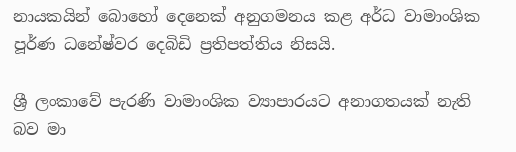නායකයින් බොහෝ දෙනෙක් අනුගමනය කළ අර්ධ වාමාංශික පූර්ණ ධනේෂ්වර දෙබිඩි ප්‍රතිපත්තිය නිසයි.

ශ්‍රී ලංකාවේ පැරණි වාමාංශික ව්‍යාපාරයට අනාගතයක් නැති බව මා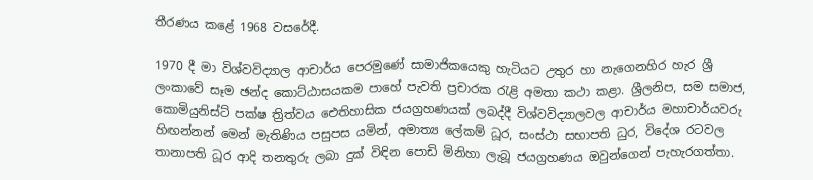තීරණය කළේ 1968 වසරේදී.

1970 දී මා විශ්වවිද්‍යාල ආචාර්ය පෙරමුණේ සාමාජිකයෙකු හැටියට උතුර හා නැගෙනහිර හැර ශ්‍රී ලංකාවේ සෑම ඡන්ද කොට්ඨාසයකම පාහේ පැවති ප්‍රචාරක රැළි අමතා කථා කළා. ශ්‍රීලනිප, සම සමාජ, කොමියුනිස්ට් පක්ෂ ත්‍රිත්වය ඓතිහාසික ජයග්‍රහණයක් ලබද්දී විශ්වවිද්‍යාලවල ආචාර්ය මහාචාර්යවරු හිඟන්නන් මෙන් මැතිණිය පසුපස යමින්, අමාත්‍ය ලේකම් ධූර, සංස්ථා සභාපති ධුර, විදේශ රටවල තානාපති ධූර ආදි තනතුරු ලබා දුක් විඳින පොඩි මිනිහා ලැබූ ජයග්‍රහණය ඔවුන්ගෙන් පැහැරගත්තා.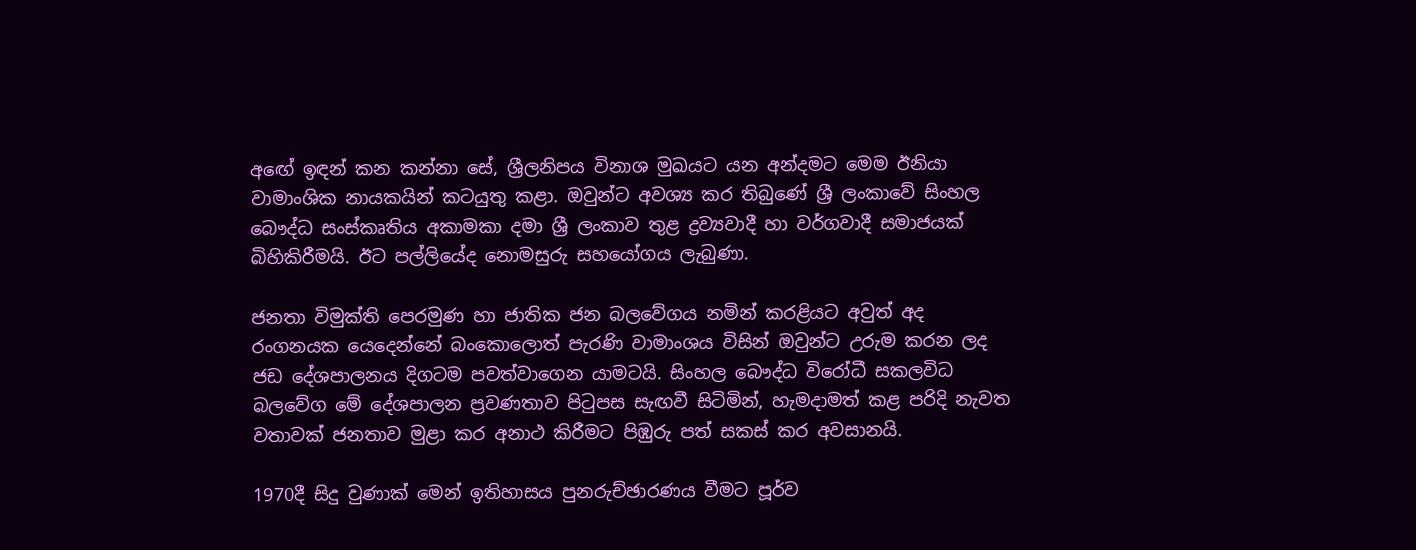අඟේ ඉඳන් කන කන්නා සේ, ශ්‍රීලනිපය විනාශ මුඛයට යන අන්දමට මෙම ඊනියා වාමාංශික නායකයින් කටයුතු කළා. ඔවුන්ට අවශ්‍ය කර තිබුණේ ශ්‍රී ලංකාවේ සිංහල බෞද්ධ සංස්කෘතිය අකාමකා දමා ශ්‍රී ලංකාව තුළ ද්‍රව්‍යවාදී හා වර්ගවාදී සමාජයක් බිහිකිරීමයි. ඊට පල්ලියේද නොමසුරු සහයෝගය ලැබුණා.

ජනතා විමුක්ති පෙරමුණ හා ජාතික ජන බලවේගය නමින් කරළියට අවුත් අද රංගනයක යෙදෙන්නේ බංකොලොත් පැරණි වාමාංශය විසින් ඔවුන්ට උරුම කරන ලද ජඩ දේශපාලනය දිගටම පවත්වාගෙන යාමටයි. සිංහල බෞද්ධ විරෝධී සකලවිධ බලවේග මේ දේශපාලන ප්‍රවණතාව පිටුපස සැඟවී සිටිමින්, හැමදාමත් කළ පරිදි නැවත වතාවක් ජනතාව මුළා කර අනාථ කිරීමට පිඹුරු පත් සකස් කර අවසානයි.

1970දී සිදු වුණාක් මෙන් ඉතිහාසය පුනරුච්ඡාරණය වීමට පූර්ව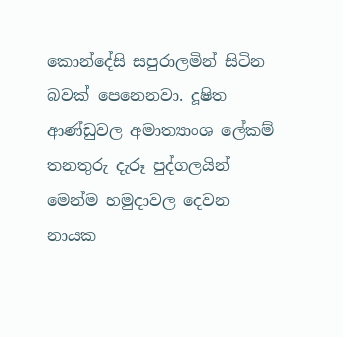කොන්දේසි සපුරාලමින් සිටින බවක් පෙනෙනවා. දූෂිත ආණ්ඩුවල අමාත්‍යාංශ ලේකම් තනතුරු දැරූ පුද්ගලයින් මෙන්ම හමුදාවල දෙවන නායක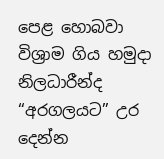පෙළ හොබවා විශ්‍රාම ගිය හමුදා නිලධාරීන්ද “අරගලයට” උර දෙන්න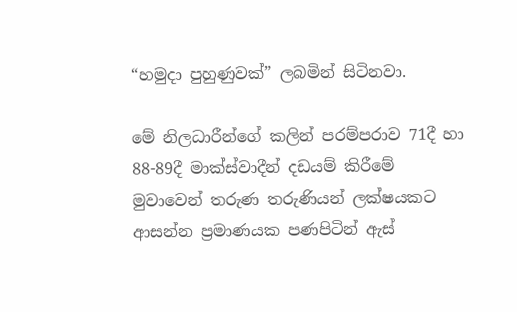“හමුදා පුහුණුවක්” ලබමින් සිටිනවා.

මේ නිලධාරීන්ගේ කලින් පරම්පරාව 71දී හා 88-89දී මාක්ස්වාදීන් දඩයම් කිරීමේ මුවාවෙන් තරුණ තරුණියන් ලක්ෂයකට ආසන්න ප්‍රමාණයක පණපිටින් ඇස්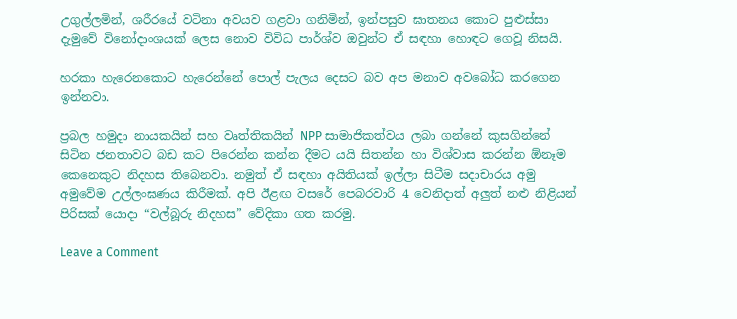උගුල්ලමින්, ශරීරයේ වටිනා අවයව ගළවා ගනිමින්, ඉන්පසුව ඝාතනය කොට පුළුස්සා දැමුවේ විනෝදාංශයක් ලෙස නොව විවිධ පාර්ශ්ව ඔවුන්ට ඒ සඳහා හොඳට ගෙවූ නිසයි.

හරකා හැරෙනකොට හැරෙන්නේ පොල් පැලය දෙසට බව අප මනාව අවබෝධ කරගෙන ඉන්නවා.

ප්‍රබල හමුදා නායකයින් සහ වෘත්තිකයින් NPP සාමාජිකත්වය ලබා ගන්නේ කුසගින්නේ සිටින ජනතාවට බඩ කට පිරෙන්න කන්න දීමට යයි සිතන්න හා විශ්වාස කරන්න ඕනෑම කෙනෙකුට නිදහස තිබෙනවා. නමුත් ඒ සඳහා අයිතියක් ඉල්ලා සිටීම සදාචාරය අමු අමුවේම උල්ලංඝණය කිරීමක්. අපි ඊළඟ වසරේ පෙබරවාරි 4 වෙනිදාත් අලුත් නළු නිළියන් පිරිසක් යොදා “වල්බූරු නිදහස” වේදිකා ගත කරමු.

Leave a Comment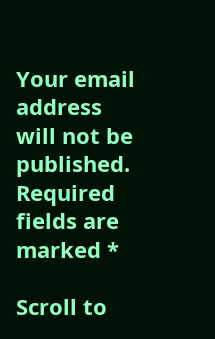Your email address will not be published. Required fields are marked *

Scroll to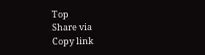Top
Share via
Copy link